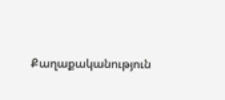Քաղաքականություն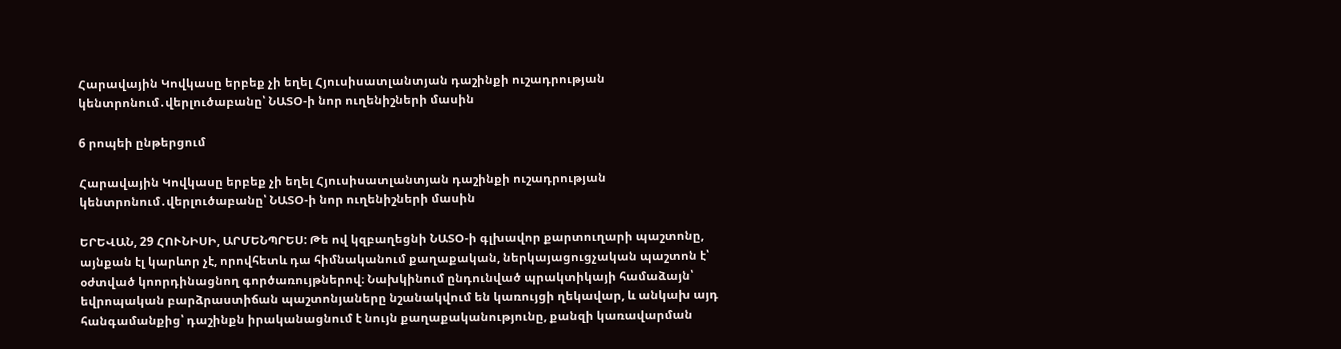Հարավային Կովկասը երբեք չի եղել Հյուսիսատլանտյան դաշինքի ուշադրության կենտրոնում․վերլուծաբանը՝ ՆԱՏՕ-ի նոր ուղենիշների մասին

6 րոպեի ընթերցում

Հարավային Կովկասը երբեք չի եղել Հյուսիսատլանտյան դաշինքի ուշադրության կենտրոնում․վերլուծաբանը՝ ՆԱՏՕ-ի նոր ուղենիշների մասին

ԵՐԵՎԱՆ, 29 ՀՈՒՆԻՍԻ, ԱՐՄԵՆՊՐԵՍ: Թե ով կզբաղեցնի ՆԱՏՕ-ի գլխավոր քարտուղարի պաշտոնը, այնքան էլ կարևոր չէ, որովհետև դա հիմնականում քաղաքական, ներկայացուցչական պաշտոն է՝ օժտված կոորդինացնող գործառույթներով։ Նախկինում ընդունված պրակտիկայի համաձայն՝ եվրոպական բարձրաստիճան պաշտոնյաները նշանակվում են կառույցի ղեկավար, և անկախ այդ հանգամանքից՝ դաշինքն իրականացնում է նույն քաղաքականությունը, քանզի կառավարման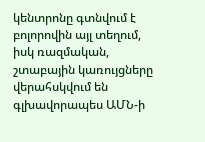կենտրոնը գտնվում է բոլորովին այլ տեղում, իսկ ռազմական, շտաբային կառույցները վերահսկվում են գլխավորապես ԱՄՆ-ի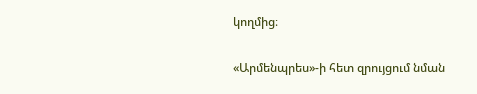կողմից։

«Արմենպրես»-ի հետ զրույցում նման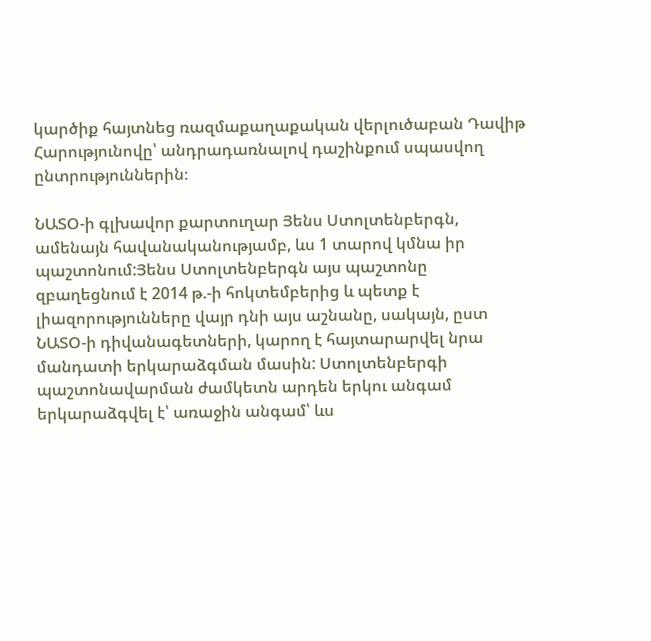կարծիք հայտնեց ռազմաքաղաքական վերլուծաբան Դավիթ Հարությունովը՝ անդրադառնալով դաշինքում սպասվող ընտրություններին։

ՆԱՏՕ-ի գլխավոր քարտուղար Յենս Ստոլտենբերգն, ամենայն հավանականությամբ, ևս 1 տարով կմնա իր պաշտոնում:Յենս Ստոլտենբերգն այս պաշտոնը զբաղեցնում է 2014 թ.-ի հոկտեմբերից և պետք է լիազորությունները վայր դնի այս աշնանը, սակայն, ըստ ՆԱՏՕ-ի դիվանագետների, կարող է հայտարարվել նրա մանդատի երկարաձգման մասին: Ստոլտենբերգի պաշտոնավարման ժամկետն արդեն երկու անգամ երկարաձգվել է՝ առաջին անգամ՝ ևս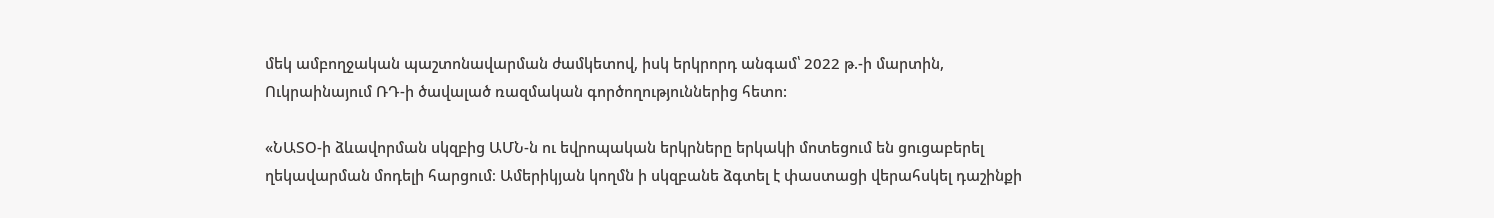մեկ ամբողջական պաշտոնավարման ժամկետով, իսկ երկրորդ անգամ՝ 2022 թ.-ի մարտին, Ուկրաինայում ՌԴ-ի ծավալած ռազմական գործողություններից հետո:

«ՆԱՏՕ-ի ձևավորման սկզբից ԱՄՆ-ն ու եվրոպական երկրները երկակի մոտեցում են ցուցաբերել ղեկավարման մոդելի հարցում։ Ամերիկյան կողմն ի սկզբանե ձգտել է փաստացի վերահսկել դաշինքի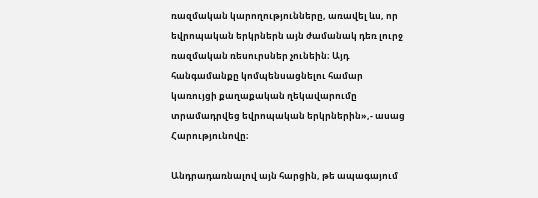ռազմական կարողությունները, առավել ևս, որ եվրոպական երկրներն այն ժամանակ դեռ լուրջ ռազմական ռեսուրսներ չունեին։ Այդ հանգամանքը կոմպենսացնելու համար կառույցի քաղաքական ղեկավարումը տրամադրվեց եվրոպական երկրներին»,- ասաց Հարությունովը։

Անդրադառնալով այն հարցին, թե ապագայում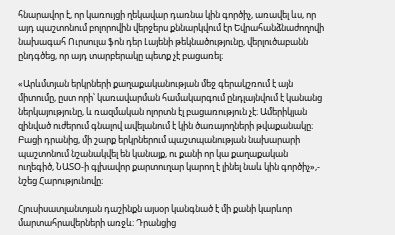հնարավոր է, որ կառույցի ղեկավար դառնա կին գործիչ, առավել ևս, որ այդ պաշտոնում բոլորովին վերջերս քննարկվում էր Եվրահանձնաժողովի նախագահ Ուրսուլա ֆոն դեր Լայենի թեկնածությունը, վերլուծաբանն ընդգծեց, որ այդ տարբերակը պետք չէ բացառել։

«Արևմտյան երկրների քաղաքականության մեջ գերակշռում է այն միտումը, ըստ որի՝ կառավարման համակարգում ընդլայնվում է կանանց ներկայությունը, և ռազմական ոլորտն էլ բացառություն չէ։ Ամերիկյան զինված ուժերում գնալով ավելանում է կին ծառայողների թվաքանակը։ Բացի դրանից, մի շարք երկրներում պաշտպանության նախարարի պաշտոնում նշանակվել են կանայք, ու քանի որ կա քաղաքական ուղեգիծ, ՆԱՏՕ-ի գլխավոր քարտուղար կարող է լինել նաև կին գործիչ»,- նշեց Հարությունովը։

Հյուսիսատլանտյան դաշինքն այսօր կանգնած է մի քանի կարևոր մարտահրավերների առջև։ Դրանցից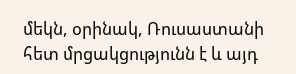մեկն, օրինակ, Ռուսաստանի հետ մրցակցությունն է և այդ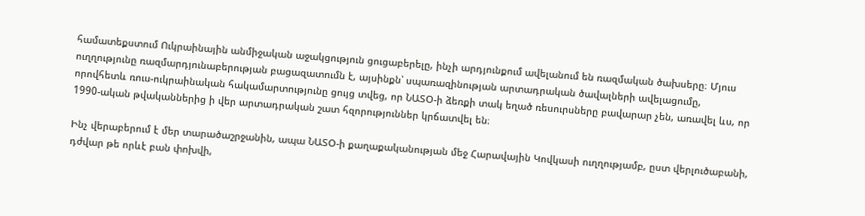համատեքստում Ուկրաինային անմիջական աջակցություն ցուցաբերելը, ինչի արդյունքում ավելանում են ռազմական ծախսերը։ Մյուս ուղղությունը ռազմարդյունաբերության բացազատումն է, այսինքն՝ սպառազինության արտադրական ծավալների ավելացումը, որովհետև ռուս-ուկրաինական հակամարտությունը ցույց տվեց, որ ՆԱՏՕ-ի ձեռքի տակ եղած ռեսուրսները բավարար չեն, առավել ևս, որ 1990-ական թվականներից ի վեր արտադրական շատ հզորություններ կրճատվել են։

Ինչ վերաբերում է մեր տարածաշրջանին, ապա ՆԱՏՕ-ի քաղաքականության մեջ Հարավային Կովկասի ուղղությամբ, ըստ վերլուծաբանի, դժվար թե որևէ բան փոխվի,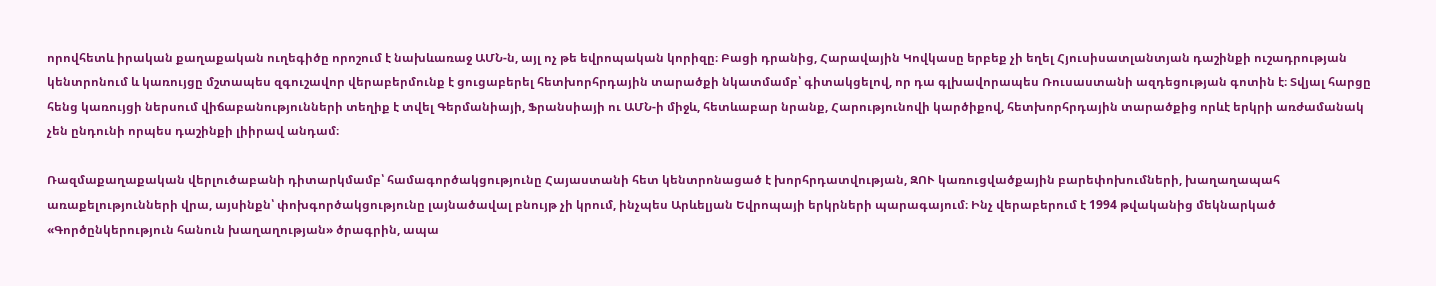որովհետև իրական քաղաքական ուղեգիծը որոշում է նախևառաջ ԱՄՆ-ն, այլ ոչ թե եվրոպական կորիզը։ Բացի դրանից, Հարավային Կովկասը երբեք չի եղել Հյուսիսատլանտյան դաշինքի ուշադրության կենտրոնում և կառույցը մշտապես զգուշավոր վերաբերմունք է ցուցաբերել հետխորհրդային տարածքի նկատմամբ՝ գիտակցելով, որ դա գլխավորապես Ռուսաստանի ազդեցության գոտին է։ Տվյալ հարցը հենց կառույցի ներսում վիճաբանությունների տեղիք է տվել Գերմանիայի, Ֆրանսիայի ու ԱՄՆ-ի միջև, հետևաբար նրանք, Հարությունովի կարծիքով, հետխորհրդային տարածքից որևէ երկրի առժամանակ չեն ընդունի որպես դաշինքի լիիրավ անդամ։

Ռազմաքաղաքական վերլուծաբանի դիտարկմամբ՝ համագործակցությունը Հայաստանի հետ կենտրոնացած է խորհրդատվության, ԶՈՒ կառուցվածքային բարեփոխումների, խաղաղապահ առաքելությունների վրա, այսինքն՝ փոխգործակցությունը լայնածավալ բնույթ չի կրում, ինչպես Արևելյան Եվրոպայի երկրների պարագայում։ Ինչ վերաբերում է 1994 թվականից մեկնարկած «Գործընկերություն հանուն խաղաղության» ծրագրին, ապա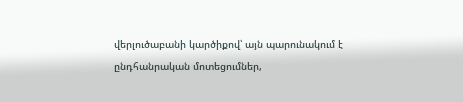վերլուծաբանի կարծիքով՝ այն պարունակում է ընդհանրական մոտեցումներ,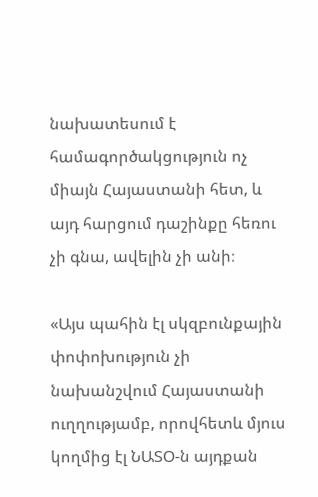նախատեսում է համագործակցություն ոչ միայն Հայաստանի հետ, և այդ հարցում դաշինքը հեռու չի գնա, ավելին չի անի։

«Այս պահին էլ սկզբունքային փոփոխություն չի նախանշվում Հայաստանի ուղղությամբ, որովհետև մյուս կողմից էլ ՆԱՏՕ-ն այդքան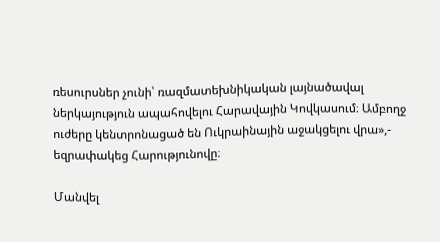ռեսուրսներ չունի՝ ռազմատեխնիկական լայնածավալ ներկայություն ապահովելու Հարավային Կովկասում։ Ամբողջ ուժերը կենտրոնացած են Ուկրաինային աջակցելու վրա»,- եզրափակեց Հարությունովը։

Մանվել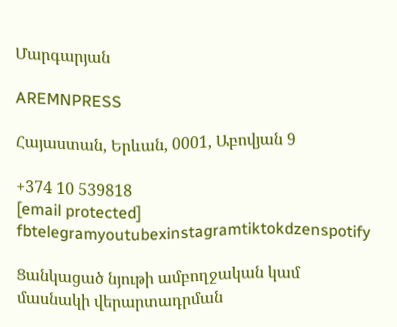Մարգարյան

AREMNPRESS

Հայաստան, Երևան, 0001, Աբովյան 9

+374 10 539818
[email protected]
fbtelegramyoutubexinstagramtiktokdzenspotify

Ցանկացած նյութի ամբողջական կամ մասնակի վերարտադրման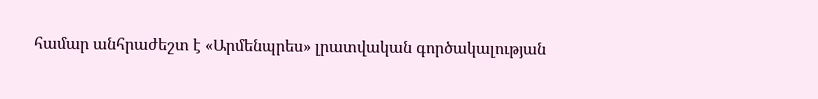համար անհրաժեշտ է «Արմենպրես» լրատվական գործակալության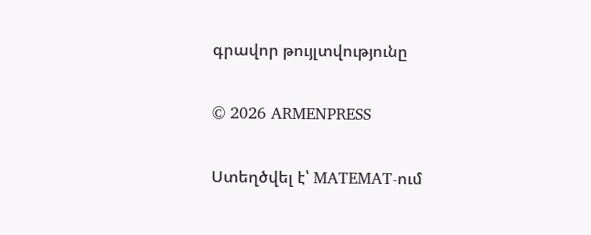գրավոր թույլտվությունը

© 2026 ARMENPRESS

Ստեղծվել է՝ MATEMAT-ում